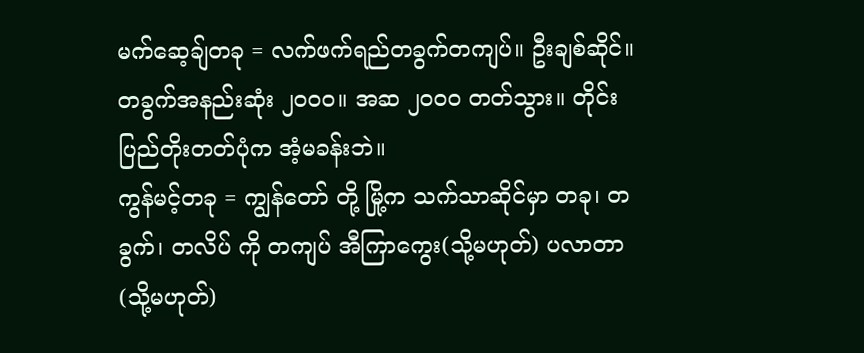မက်ဆေ့ချ်တခု = လက်ဖက်ရည်တခွက်တကျပ်။ ဦးချစ်ဆိုင်။ တခွက်အနည်းဆုံး ၂၀၀၀။ အဆ ၂၀၀၀ တတ်သွား။ တိုင်းပြည်တိုးတတ်ပုံက အံ့မခန်းဘဲ။
ကွန်မင့်တခု = ကျွန်တော် တို့ မြို့က သက်သာဆိုင်မှာ တခု၊ တခွက်၊ တလိပ် ကို တကျပ် အီကြာကွေး(သို့မဟုတ်) ပလာတာ (သို့မဟုတ်)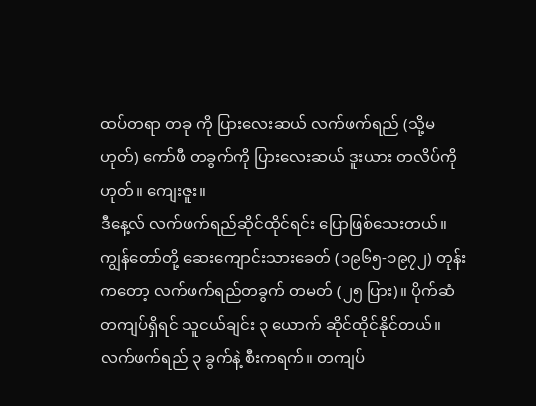ထပ်တရာ တခု ကို ပြားလေးဆယ် လက်ဖက်ရည် (သို့မဟုတ်) ကော်ဖီ တခွက်ကို ပြားလေးဆယ် ဒူးယား တလိပ်ကို
ဟုတ်။ ကျေးဇူး။
ဒီနေ့လ် လက်ဖက်ရည်ဆိုင်ထိုင်ရင်း ပြောဖြစ်သေးတယ်။
ကျွန်တော်တို့ ဆေးကျောင်းသားခေတ် (၁၉၆၅-၁၉၇၂) တုန်းကတော့ လက်ဖက်ရည်တခွက် တမတ် (၂၅ ပြား)။ ပိုက်ဆံတကျပ်ရှိရင် သူငယ်ချင်း ၃ ယောက် ဆိုင်ထိုင်နိုင်တယ်။ လက်ဖက်ရည် ၃ ခွက်နဲ့ စီးကရက်။ တကျပ်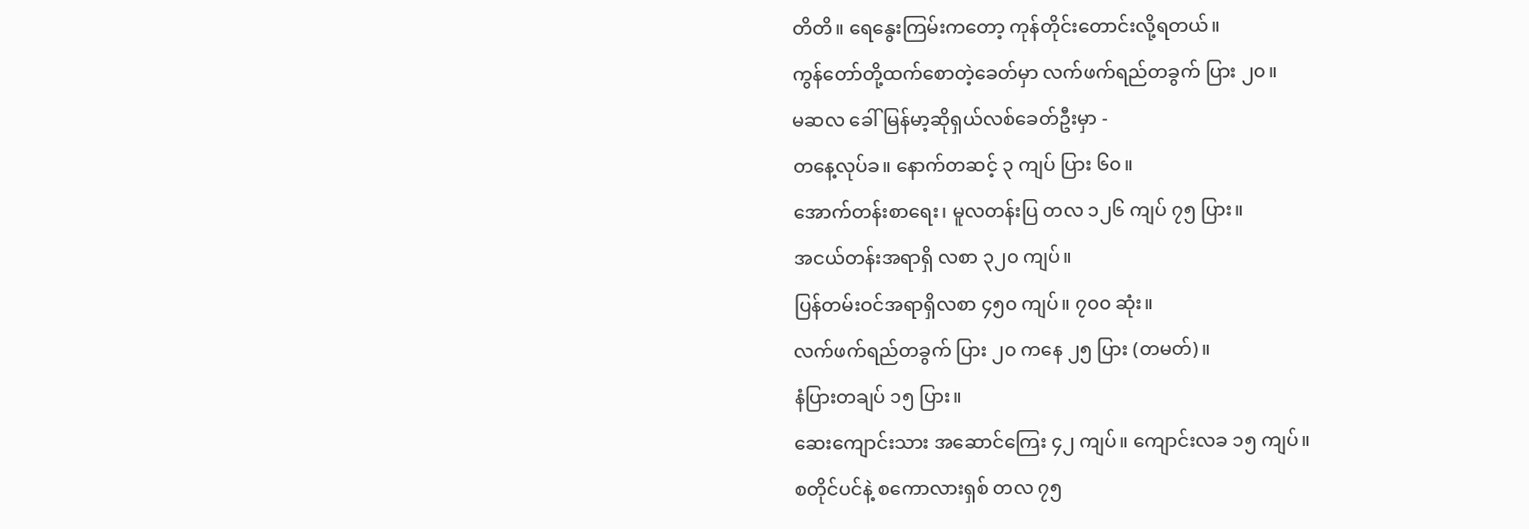တိတိ။ ရေနွေးကြမ်းကတော့ ကုန်တိုင်းတောင်းလို့ရတယ်။
ကွန်တော်တို့ထက်စောတဲ့ခေတ်မှာ လက်ဖက်ရည်တခွက် ပြား ၂၀။
မဆလ ခေါ် မြန်မာ့ဆိုရှယ်လစ်ခေတ်ဦးမှာ -
တနေ့လုပ်ခ။ နောက်တဆင့် ၃ ကျပ် ပြား ၆၀။
အောက်တန်းစာရေး၊ မူလတန်းပြ တလ ၁၂၆ ကျပ် ၇၅ ပြား။
အငယ်တန်းအရာရှိ လစာ ၃၂၀ ကျပ်။
ပြန်တမ်းဝင်အရာရှိလစာ ၄၅၀ ကျပ်။ ၇၀၀ ဆုံး။
လက်ဖက်ရည်တခွက် ပြား ၂၀ ကနေ ၂၅ ပြား (တမတ်)။
နံပြားတချပ် ၁၅ ပြား။
ဆေးကျောင်းသား အဆောင်ကြေး ၄၂ ကျပ်။ ကျောင်းလခ ၁၅ ကျပ်။
စတိုင်ပင်နဲ့ စကောလားရှစ် တလ ၇၅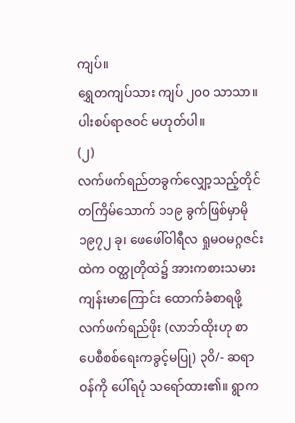ကျပ်။
ရွှေတကျပ်သား ကျပ် ၂၀၀ သာသာ။
ပါးစပ်ရာဇဝင် မဟုတ်ပါ။
(၂)
လက်ဖက်ရည်တခွက်လျှော့သည့်တိုင် တကြိမ်သောက် ၁၁၉ ခွက်ဖြစ်မှာမို
၁၉၇၂ ခု၊ ဖေဖေါ်ဝါရီလ ရှုမဝမဂ္ဂဇင်းထဲက ဝတ္ထုတိုထဲ၌ အားကစားသမား ကျန်းမာကြောင်း ထောက်ခံစာရဖို့ လက်ဖက်ရည်ဖိုး (လာဘ်ထိုးဟု စာပေစီစစ်ရေးကခွင့်မပြု) ၃၀ိ/- ဆရာဝန်ကို ပေါ်ရပုံ သရော်ထား၏။ ရွာက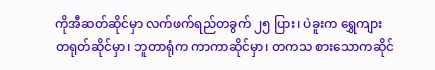ကိုအီဆတ်ဆိုင်မှာ လက်ဖက်ရည်တခွက် ၂၅ ပြား၊ ပဲခူးက ရွှေကျား တရုတ်ဆိုင်မှာ၊ ဘူတာရုံက ကာကာဆိုင်မှာ၊ တကသ စားသောကဆိုင်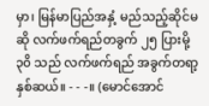မှာ၊ မြန်မာပြည်အနှံ့ မည်သည့်ဆိုင်မဆို လက်ဖက်ရည်တခွက် ၂၅ ပြားမို့ ၃၀ိ သည် လက်ဖက်ရည် အခွက်တရာ့နှစ်ဆယ်။ - - -။ (မောင်အောင်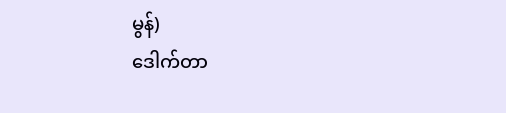မွန်)
ဒေါက်တာ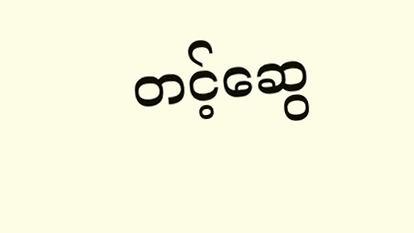တင့်ဆွေ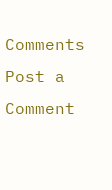Comments
Post a Comment